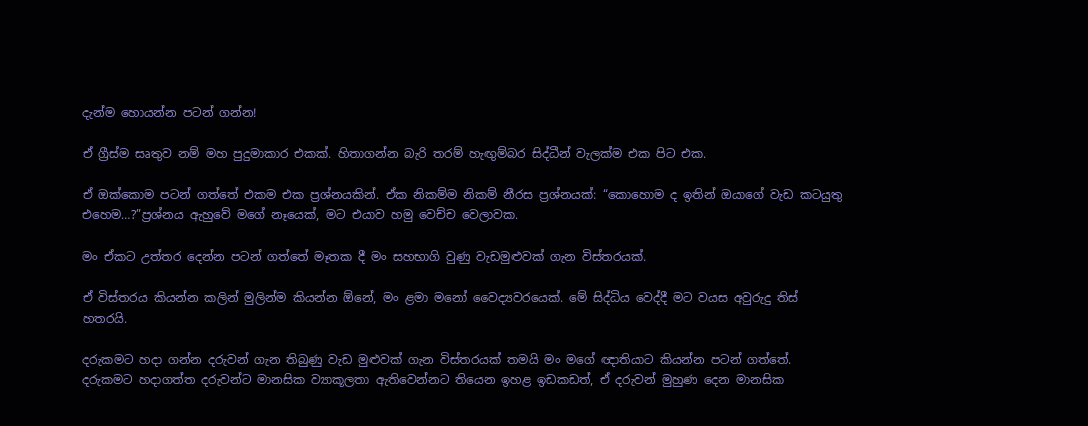දැන්ම හොයන්න පටන් ගන්න!

ඒ ග්‍රීස්ම සෘතුව නම් මහ පුදුමාකාර එකක්. හිතාගන්න බැරි තරම් හැඟුම්බර සිද්ධීන් වැලක්ම එක පිට එක.

ඒ ඔක්කොම පටන් ගත්තේ එකම එක ප්‍රශ්නයකින්. ඒක නිකම්ම නිකම් නීරස ප්‍රශ්නයක්: “කොහොම ද ඉතින් ඔයාගේ වැඩ කටයුතු එහෙම…?”ප්‍රශ්නය ඇහුවේ මගේ නෑයෙක්, මට එයාව හමු වෙච්ච වෙලාවක.

මං ඒකට උත්තර දෙන්න පටන් ගත්තේ මෑතක දී මං සහභාගි වුණු වැඩමුළුවක් ගැන විස්තරයක්.

ඒ විස්තරය කියන්න කලින් මුලින්ම කියන්න ඕනේ, මං ළමා මනෝ වෛද්‍යවරයෙක්. මේ සිද්ධිය වෙද්දී මට වයස අවුරුදු තිස් හතරයි.

දරුකමට හදා ගන්න දරුවන් ගැන තිබුණු වැඩ මුළුවක් ගැන විස්තරයක් තමයි මං මගේ ඥාතියාට කියන්න පටන් ගත්තේ. දරුකමට හදාගත්ත දරුවන්ට මානසික ව්‍යාකූලතා ඇතිවෙන්නට තියෙන ඉහළ ඉඩකඩත්, ඒ දරුවන් මුහුණ දෙන මානසික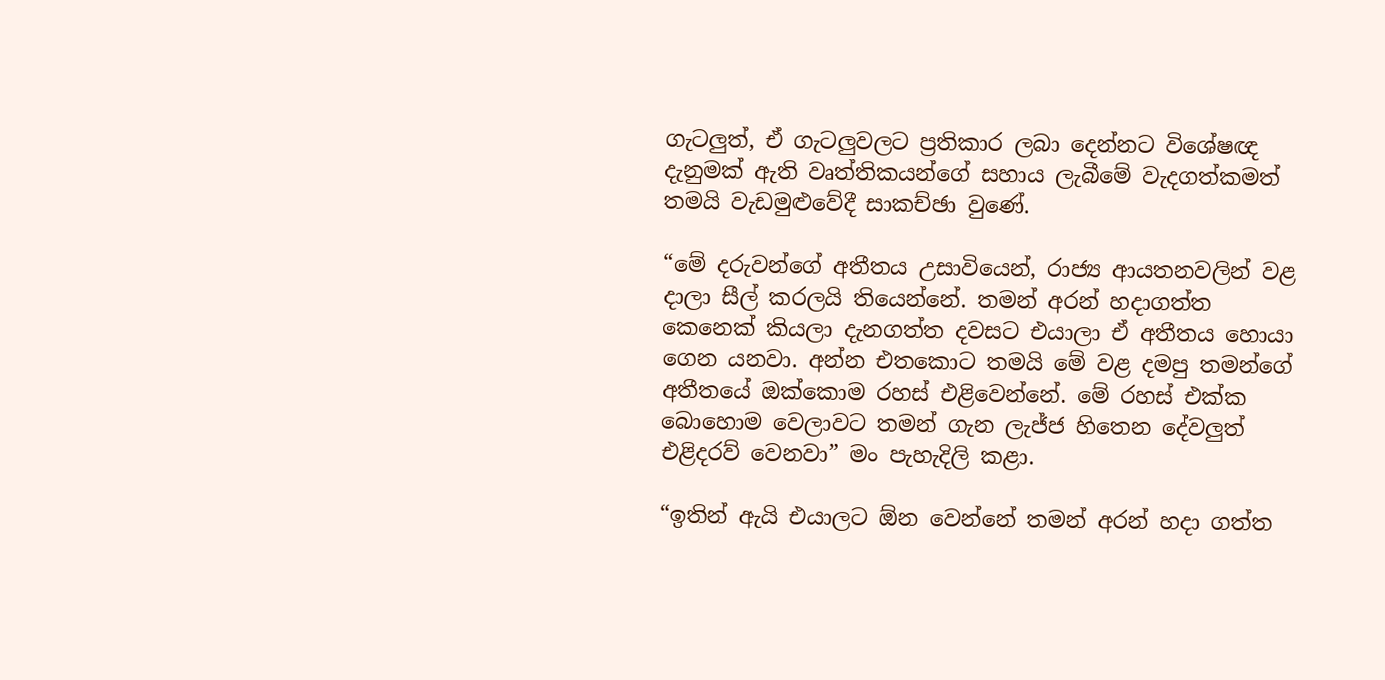ගැටලුත්, ඒ ගැටලුවලට ප්‍රතිකාර ලබා දෙන්නට විශේෂඥ දැනුමක් ඇති වෘත්තිකයන්ගේ සහාය ලැබීමේ වැදගත්කමත් තමයි වැඩමුළුවේදී සාකච්ඡා වුණේ.

“මේ දරුවන්ගේ අතීතය උසාවියෙන්, රාජ්‍ය ආයතනවලින් වළ දාලා සීල් කරලයි තියෙන්නේ. තමන් අරන් හදාගත්ත කෙනෙක් කියලා දැනගත්ත දවසට එයාලා ඒ අතීතය හොයා ගෙන යනවා. අන්න එතකොට තමයි මේ වළ දමපු තමන්ගේ අතීතයේ ඔක්කොම රහස් එළිවෙන්නේ. මේ රහස් එක්ක බොහොම වෙලාවට තමන් ගැන ලැජ්ජ හිතෙන දේවලුත් එළිදරව් වෙනවා” මං පැහැදිලි කළා.

“ඉතින් ඇයි එයාලට ඕන වෙන්නේ තමන් අරන් හදා ගත්ත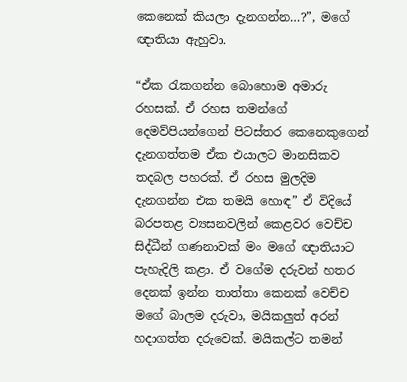කෙනෙක් කියලා දැනගන්න…?”, මගේ ඥාතියා ඇහුවා.

“ඒක රැකගන්න බොහොම අමාරු රහසක්. ඒ රහස තමන්ගේ දෙමව්පියන්ගෙන් පිටස්තර කෙනෙකුගෙන් දැනගත්තම ඒක එයාලට මානසිකව තදබල පහරක්. ඒ රහස මුලදිම දැනගන්න එක තමයි හොඳ” ඒ විදියේ බරපතළ ව්‍යසනවලින් කෙළවර වෙච්ච සිද්ධීන් ගණනාවක් මං මගේ ඥාතියාට පැහැදිලි කළා. ඒ වගේම දරුවන් හතර දෙනක් ඉන්න තාත්තා කෙනක් වෙච්ච මගේ බාලම දරුවා, මයිකලුත් අරන් හදාගත්ත දරුවෙක්. මයිකල්ට තමන්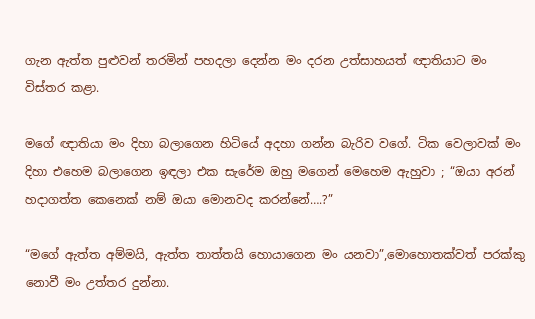ගැන ඇත්ත පුළුවන් තරමින් පහදලා දෙන්න මං දරන උත්සාහයත් ඥාතියාට මං විස්තර කළා.

මගේ ඥාතියා මං දිහා බලාගෙන හිටියේ අදහා ගන්න බැරිව වගේ. ටික වෙලාවක් මං දිහා එහෙම බලාගෙන ඉඳලා එක සැරේම ඔහු මගෙන් මෙහෙම ඇහුවා ; “ඔයා අරන් හදාගත්ත කෙනෙක් නම් ඔයා මොනවද කරන්නේ….?”

“මගේ ඇත්ත අම්මයි, ඇත්ත තාත්තයි හොයාගෙන මං යනවා”,මොහොතක්වත් පරක්කු නොවී මං උත්තර දුන්නා.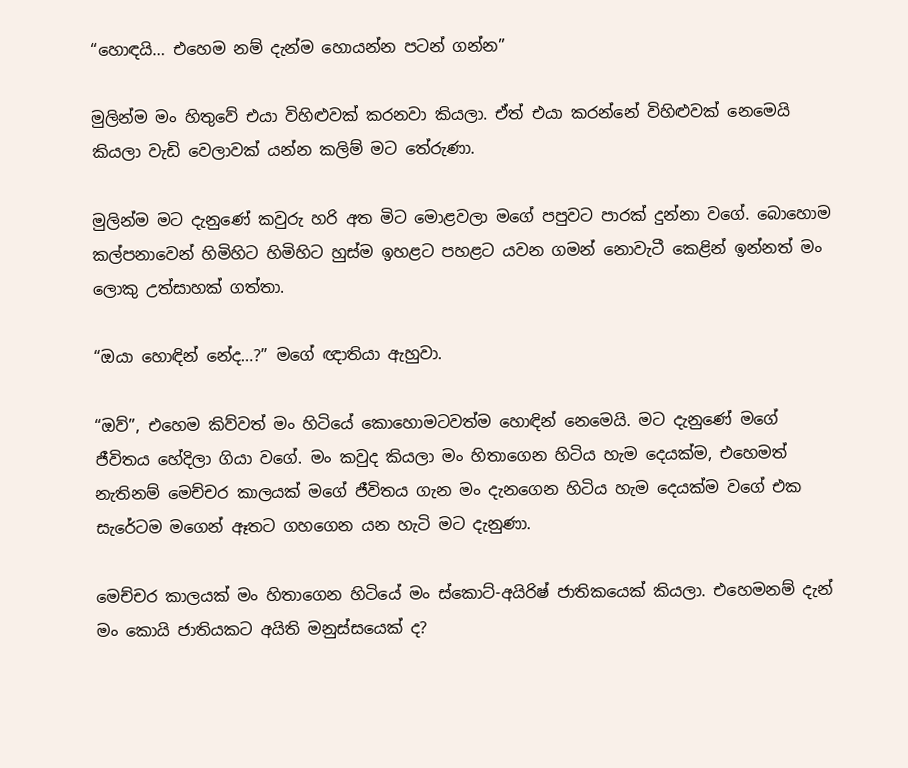“හොඳයි… එහෙම නම් දැන්ම හොයන්න පටන් ගන්න”

මුලින්ම මං හිතුවේ එයා විහිළුවක් කරනවා කියලා. ඒත් එයා කරන්නේ විහිළුවක් නෙමෙයි කියලා වැඩි වෙලාවක් යන්න කලිම් මට තේරුණා.

මුලින්ම මට දැනුණේ කවුරු හරි අත මිට මොළවලා මගේ පපුවට පාරක් දුන්නා වගේ. බොහොම කල්පනාවෙන් හිමිහිට හිමිහිට හුස්ම ඉහළට පහළට යවන ගමන් නොවැටී කෙළින් ඉන්නත් මං ලොකු උත්සාහක් ගත්තා.

“ඔයා හොඳින් නේද…?” මගේ ඥාතියා ඇහුවා.

“ඔව්”, එහෙම කිව්වත් මං හිටියේ කොහොමටවත්ම හොඳින් නෙමෙයි. මට දැනුණේ මගේ ජීවිතය හේදිලා ගියා වගේ. මං කවුද කියලා මං හිතාගෙන හිටිය හැම දෙයක්ම, එහෙමත් නැතිනම් මෙච්චර කාලයක් මගේ ජීවිතය ගැන මං දැනගෙන හිටිය හැම දෙයක්ම වගේ එක සැරේටම මගෙන් ඈතට ගහගෙන යන හැටි මට දැනුණා.

මෙච්චර කාලයක් මං හිතාගෙන හිටියේ මං ස්කොට්-අයිරිෂ් ජාතිකයෙක් කියලා. එහෙමනම් දැන් මං කොයි ජාතියකට අයිති මනුස්සයෙක් ද?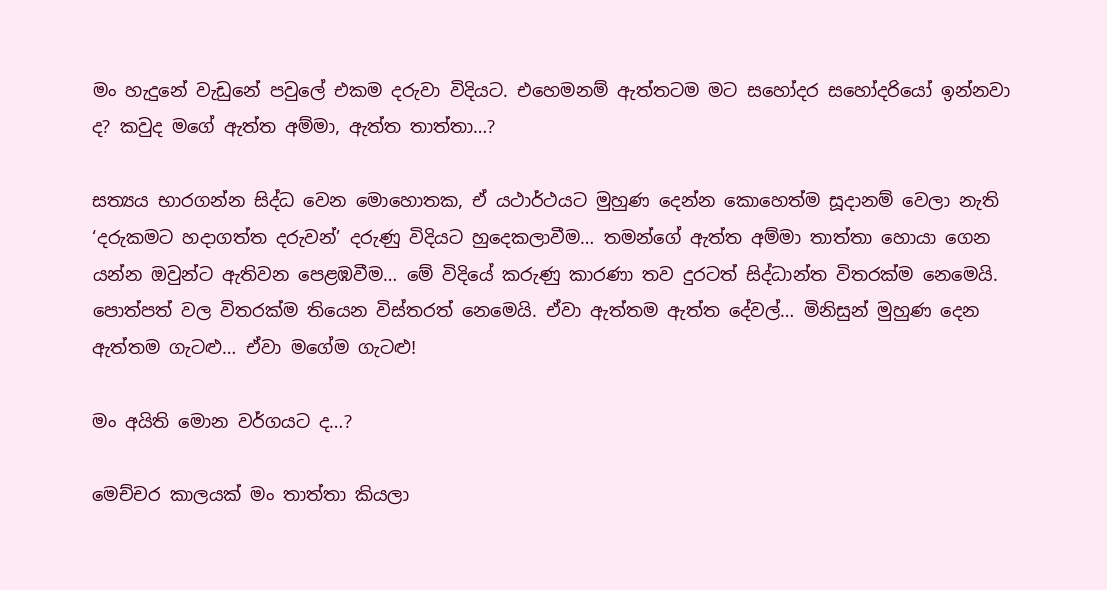මං හැදුනේ වැඩුනේ පවුලේ එකම දරුවා විදියට. එහෙමනම් ඇත්තටම මට සහෝදර සහෝදරියෝ ඉන්නවා ද? කවුද මගේ ඇත්ත අම්මා, ඇත්ත තාත්තා…?

සත්‍යය භාරගන්න සිද්ධ වෙන මොහොතක, ඒ යථාර්ථයට මුහුණ දෙන්න කොහෙත්ම සූදානම් වෙලා නැති ‘දරුකමට හදාගත්ත දරුවන්’ දරුණු විදියට හුදෙකලාවීම… තමන්ගේ ඇත්ත අම්මා තාත්තා හොයා ගෙන යන්න ඔවුන්ට ඇතිවන පෙළඹවීම… මේ විදියේ කරුණු කාරණා තව දුරටත් සිද්ධාන්ත විතරක්ම නෙමෙයි. පොත්පත් වල විතරක්ම තියෙන විස්තරත් නෙමෙයි. ඒවා ඇත්තම ඇත්ත දේවල්… මිනිසුන් මුහුණ දෙන ඇත්තම ගැටළු… ඒවා මගේම ගැටළු!

මං අයිති මොන වර්ගයට ද…?

මෙච්චර කාලයක් මං තාත්තා කියලා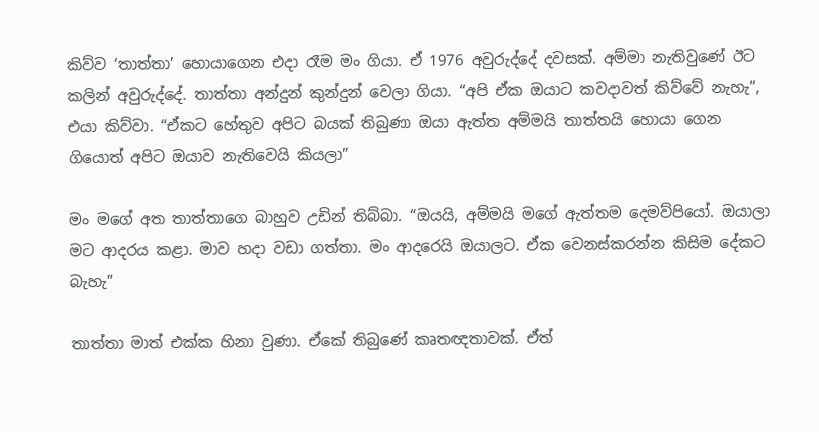කිව්ව ‘තාත්තා’ හොයාගෙන එදා රෑම මං ගියා. ඒ 1976 අවුරුද්දේ දවසක්. අම්මා නැතිවුණේ ඊට කලින් අවුරුද්දේ. තාත්තා අන්දුන් කුන්දුන් වෙලා ගියා. “අපි ඒක ඔයාට කවදාවත් කිව්වේ නැහැ”, එයා කිව්වා. “ඒකට හේතුව අපිට බයක් තිබුණා ඔයා ඇත්ත අම්මයි තාත්තයි හොයා ගෙන ගියොත් අපිට ඔයාව නැතිවෙයි කියලා”

මං ම‌ගේ අත තාත්තාගෙ බාහුව උඩින් තිබ්බා. “ඔයයි, අම්මයි මගේ ඇත්තම දෙමව්පියෝ. ඔයාලා මට ආදරය කළා. මාව හදා වඩා ගත්තා. මං ආදරෙයි ඔයාලට. ඒක වෙනස්කරන්න කිසිම දේකට බැහැ”

තාත්තා මාත් එක්ක හිනා වුණා. ඒකේ තිබුණේ කෘතඥතාවක්. ඒත්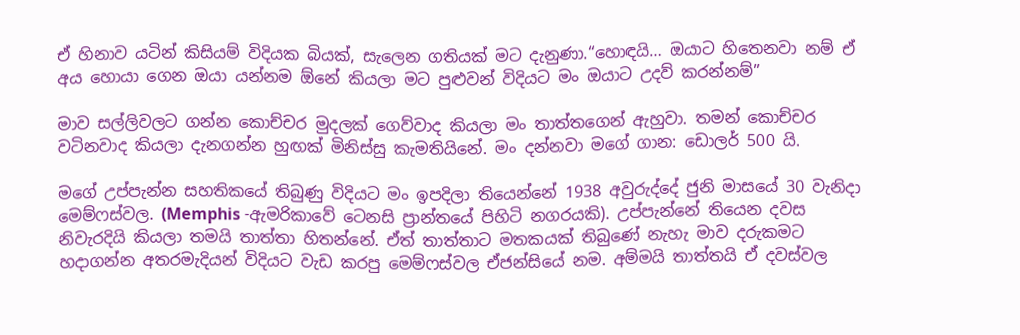ඒ හිනාව යටින් කිසියම් විදියක බියක්, සැලෙන ගතියක් මට දැනුණා.“හොඳයි… ඔයාට හිතෙනවා නම් ඒ අය හොයා ගෙන ඔයා යන්නම ඕනේ කියලා මට පුළුවන් විදියට මං ඔයාට උදව් කරන්නම්”

මාව සල්ලිවලට ගන්න කොච්චර මුදලක් ගෙව්වාද කියලා මං තාත්තගෙන් ඇහුවා. තමන් කොච්චර වටිනවාද කියලා දැනගන්න හුඟක් මිනිස්සු කැමතියිනේ. මං දන්නවා මගේ ගාන: ඩොලර් 500 යි.

මගේ උප්පැන්න සහතිකයේ තිබුණු විදියට මං ඉපදිලා තියෙන්නේ 1938 අවුරුද්දේ ජුනි මාසයේ 30 වැනිදා මෙම්ෆස්වල. (Memphis -ඇමරිකාවේ ටෙනසි ප්‍රාන්තයේ පිහිටි නගරයකි). උප්පැන්නේ තියෙන දවස නිවැරදියි කියලා තමයි තාත්තා හිතන්නේ. ඒත් තාත්තාට මතකයක් තිබුණේ නැහැ මාව දරුකමට හදාගන්න අතරමැදියන් විදියට වැඩ කරපු මෙම්ෆස්වල ඒජන්සියේ නම. අම්මයි තාත්තයි ඒ දවස්වල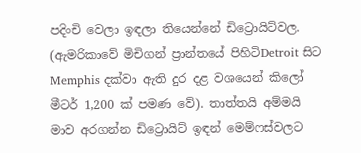පදිංචි වෙලා ඉඳලා තියෙන්නේ ඩිට්‍රොයිට්වල. (ඇමරිකාවේ මිචිගන් ප්‍රාන්තයේ පිහිටිDetroit සිට Memphis දක්වා ඇති දුර දළ වශයෙන් කිලෝ මීටර් 1,200 ක් පමණ වේ). තාත්තයි අම්මයි මාව අරගන්න ඩිට්‍රොයිට් ඉඳන් මෙම්ෆස්වලට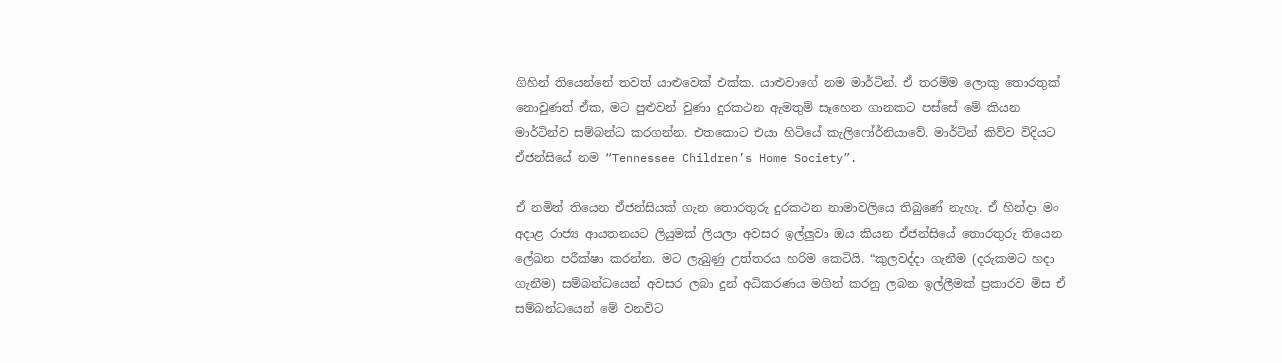ගිහින් තියෙන්නේ තවත් යාළුවෙක් එක්ක. යාළුවාගේ නම මාර්ටින්. ඒ තරම්ම ලොකු තොරතුක් නොවුණත් ඒක, මට පුළුවන් වුණා දුරකථන ඇමතුම් සෑහෙන ගානකට පස්සේ මේ කියන මාර්ටින්ව සම්බන්ධ කරගන්න. එතකොට එයා හිටියේ කැලිෆෝර්නියාවේ. මාර්ටින් කිව්ව විදියට ඒජන්සියේ නම “Tennessee Children’s Home Society”.

ඒ නමින් තියෙන ඒජන්සියක් ගැන තොරතුරු දුරකථන නාමාවලියෙ තිබුණේ නැහැ. ඒ හින්දා මං අදාළ රාජ්‍ය ආයතනයට ලියුමක් ලියලා අවසර ඉල්ලුවා ඔය කියන ඒජන්සියේ තොරතුරු තියෙන ලේඛන පරීක්ෂා කරන්න. මට ලැබුණු උත්තරය හරිම කෙටියි. “කුලවද්දා ගැනීම (දරුකමට හදා ගැනීම) සම්බන්ධයෙන් අවසර ලබා දුන් අධිකරණය මගින් කරනු ලබන ඉල්ලීමක් ප්‍රකාරව මිස ඒ සම්බන්ධයෙන් මේ වනවිට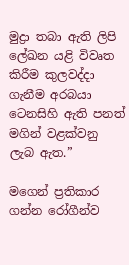මුද්‍රා තබා ඇති ලිපි ලේඛන යළි විවෘත කිරීම කුලවද්දා ගැනීම අරබයා ටෙනසිහි ඇති පනත් මගින් වළක්වනු ලැබ ඇත.”

මගෙන් ප්‍රතිකාර ගන්න රෝගීන්ව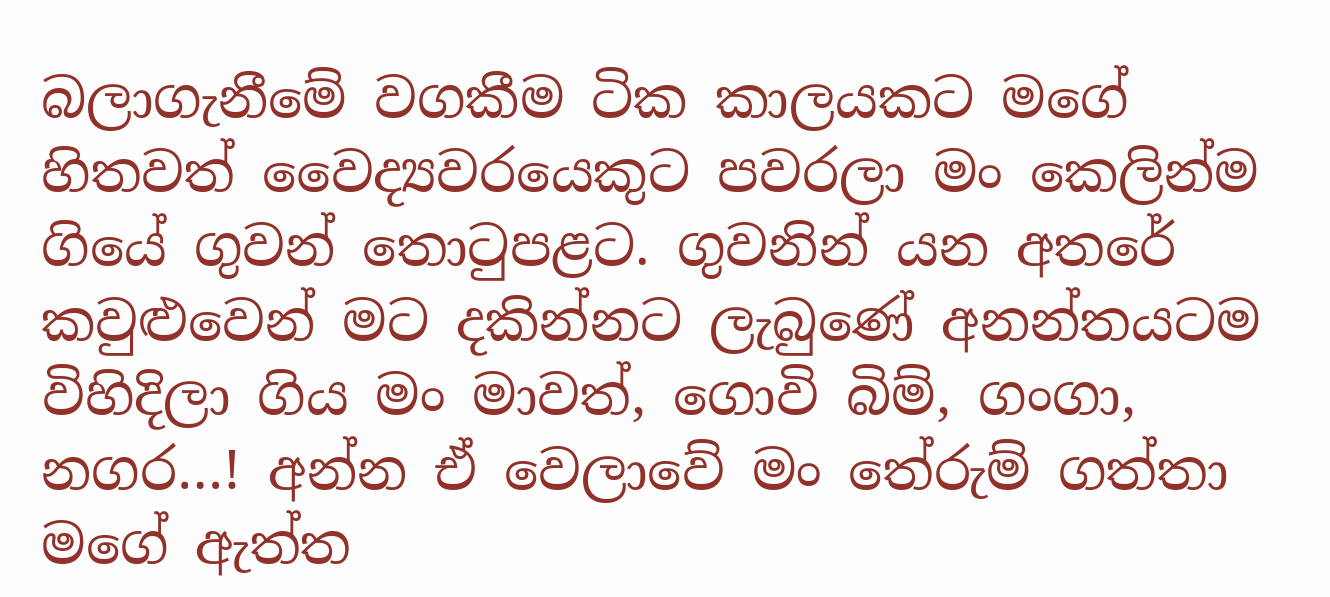බලාගැනීමේ වගකීම ටික කාලයකට මගේ හිතවත් වෛද්‍යවරයෙකුට පවරලා මං කෙලින්ම ගියේ ගුවන් තොටුපළට. ගුවනින් යන අතරේ කවුළුවෙන් මට දකින්නට ලැබුණේ අනන්තයටම විහිදිලා ගිය මං මාවත්, ගොවි බිම්, ගංගා, නගර…! අන්න ඒ වෙලාවේ මං තේරුම් ගත්තා මගේ ඇත්ත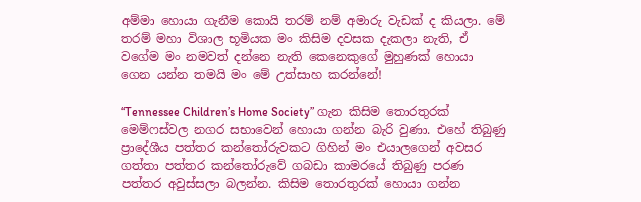අම්මා හොයා ගැනීම කොයි තරම් නම් අමාරු වැඩක් ද කියලා. මේ තරම් මහා විශාල භූමියක මං කිසිම දවසක දැකලා නැති, ඒ වගේම මං නමවත් දන්නෙ නැති කෙනෙකුගේ මුහුණක් හොයා ගෙන යන්න තමයි මං මේ උත්සාහ කරන්නේ!

“Tennessee Children’s Home Society” ගැන කිසිම තොරතුරක් මෙම්ෆස්වල නගර සභාවෙන් හොයා ගන්න බැරි වුණා. එහේ තිබුණු ප්‍රාදේශීය පත්තර කන්තෝරුවකට ගිහින් මං එයාලගෙන් අවසර ගත්තා පත්තර කන්තෝරුවේ ගබඩා කාමරයේ තිබුණු පරණ පත්තර අවුස්සලා බලන්න. කිසිම තොරතුරක් හොයා ගන්න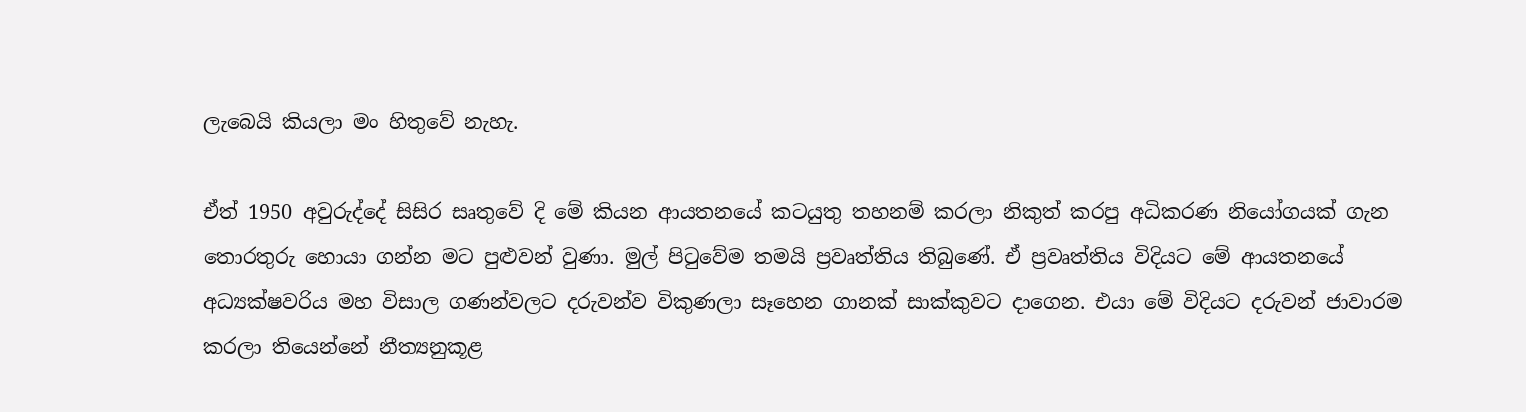ලැබෙයි කියලා මං හිතුවේ නැහැ.

ඒත් 1950 අවුරුද්දේ සිසිර සෘතුවේ දි මේ කියන ආයතනයේ කටයුතු තහනම් කරලා නිකුත් කරපු අධිකරණ නියෝගයක් ගැන තොරතුරු හොයා ගන්න මට පුළුවන් වුණා. මුල් පිටුවේම තමයි ප්‍රවෘත්තිය තිබුණේ. ඒ ප්‍රවෘත්තිය විදියට මේ ආයතනයේ අධ්‍යක්ෂවරිය මහ විසාල ගණන්වලට දරුවන්ව විකුණලා සෑහෙන ගානක් සාක්කුවට දාගෙන. එයා මේ විදියට දරුවන් ජාවාරම කරලා තියෙන්නේ නීත්‍යනුකූළ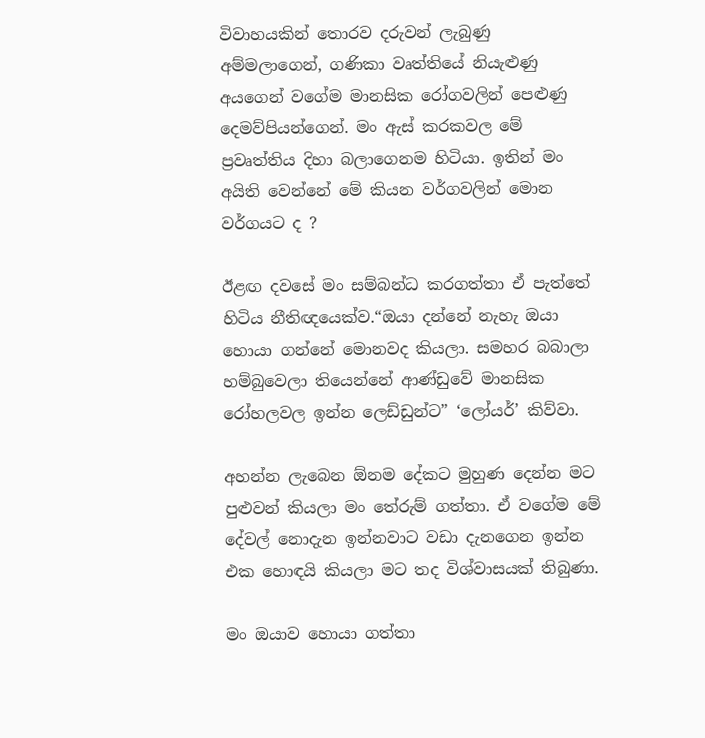විවාහයකින් තොරව දරුවන් ලැබුණු අම්මලාගෙන්, ගණිකා වෘත්තියේ නියැළුණු අයගෙන් වගේම මානසික රෝගවලින් පෙළුණු දෙමව්පියන්ගෙන්. මං ඇස් කරකවල‌ මේ ප්‍රවෘත්තිය දිහා බලාගෙනම හිටියා. ඉතින් මං අයිති වෙන්නේ මේ කියන වර්ගවලින් මොන වර්ගයට ද ?

ඊළඟ දවසේ මං සම්බන්ධ කරගත්තා ඒ පැත්තේ හිටිය නීතිඥයෙක්ව.“ඔයා දන්නේ නැහැ ඔයා හොයා ගන්නේ මොනවද කියලා. සමහර බබාලා හම්බුවෙලා තියෙන්නේ ආණ්ඩුවේ මානසික රෝහලවල ඉන්න ලෙඩ්ඩුන්ට” ‘ලෝයර්’ කිව්වා.

අහන්න ලැබෙන ඕනම දේකට මුහුණ දෙන්න මට පුළුවන් කියලා මං තේරුම් ගත්තා. ඒ ව‌ගේම මේ දේවල් නොදැන ඉන්නවාට වඩා දැනගෙන ඉන්න එක හොඳයි කියලා මට තද විශ්වාසයක් තිබුණා.

මං ඔයාව හොයා ගත්තා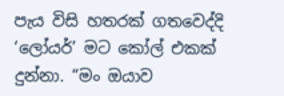පැය විසි හතරක් ගතවෙද්දි ‘ලෝයර්’ මට කෝල් එකක් දුන්නා. “මං ඔයාව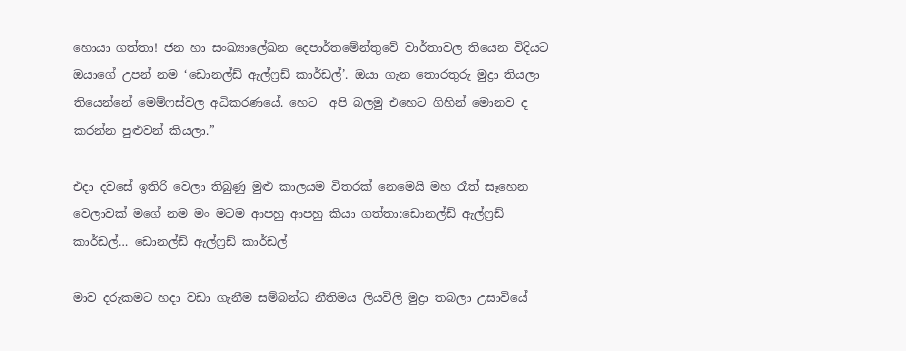හොයා ගත්තා! ජන හා සංඛ්‍යාලේඛන දෙපාර්තමේන්තුවේ වාර්තාවල තියෙන විදියට ඔයාගේ උපන් නම ‘ඩොනල්ඩ් ඇල්ෆ්‍රඩ් කාර්ඩල්’. ඔයා ගැන තොරතුරු මුද්‍රා තියලා තියෙන්නේ මෙම්ෆස්වල අධිකරණයේ. හෙට  අපි බලමු එහෙට ගිහින් මොනව ද කරන්න පුළුවන් කියලා.”

එදා දවසේ ඉතිරි වෙලා තිබුණු මුළු කාලයම විතරක් නෙමෙයි මහ රෑත් සෑහෙන වෙලාවක් මගේ නම මං මටම ආපහු ආපහු කියා ගත්තා:ඩොනල්ඩ් ඇල්ෆ්‍රඩ් කාර්ඩල්… ඩොනල්ඩ් ඇල්ෆ්‍රඩ් කාර්ඩල්

මාව දරුකමට හදා වඩා ගැනීම සම්බන්ධ නීතිමය ලියවිලි මුද්‍රා තබලා උසාවියේ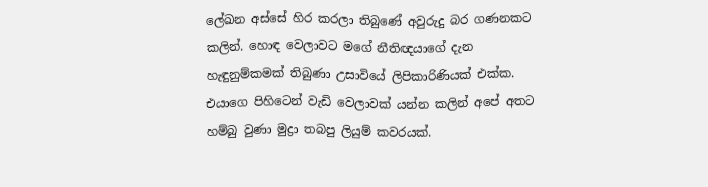ලේඛන අස්සේ හිර කරලා තිබුණේ අවුරුදු බර ගණනකට කලින්. හොඳ වෙලාවට මගේ නීතිඥයාගේ දැන හැඳුනුම්කමක් තිබුණා උසාවියේ ලිපිකාරිණියක් එක්ක. එයාගෙ පිහිටෙන් වැඩි වෙලාවක් යන්න කලින් අපේ අතට හම්බු වුණා මුද්‍රා තබපු ලියුම් කවරයක්.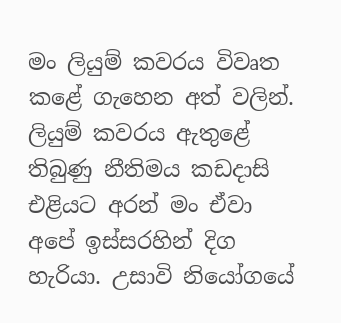මං ලියුම් කවරය විවෘත කළේ ගැහෙන අත් වලින්. ලියුම් කවරය ඇතුළේ තිබුණු නීතිමය කඩදාසි එළියට අරන් මං ඒවා අපේ ඉස්සරහින් දිග හැරියා. උසාවි නියෝගයේ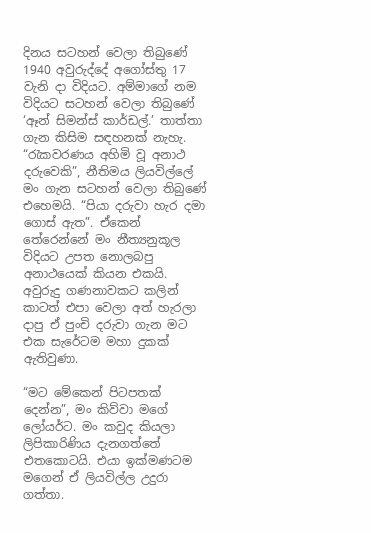දිනය සටහන් වෙලා තිබුණේ 1940 අවුරුද්දේ අගෝස්තු 17 වැනි දා විදියට. අම්මාගේ නම විදියට සටහන් වෙලා තිබුණේ ‘ඈන් සිමන්ස් කාර්ඩල්.’ තාත්තා ගැන කිසිම සඳහනක් නැහැ. “රැකවරණය අහිමි වූ අනාථ දරුවෙකි”, නීතිමය ලියවිල්ලේ මං ගැන සටහන් වෙලා තිබුණේ එහෙමයි. “පියා දරුවා හැර දමා ගොස් ඇත”. ඒකෙන් තේරෙන්නේ මං නීත්‍යනුකූල විදියට උපත නොලබපු අනාථයෙක් කියන එකයි. අවුරුදු ගණනාවකට කලින් කාටත් එපා වෙලා අත් හැරලා දාපු ඒ පුංචි දරුවා ගැන මට එක සැරේටම මහා දුකක් ඇතිවුණා.

“මට මේකෙන් පිටපතක් දෙන්න”, මං කිව්වා මගේ ලෝයර්ට. මං කවුද කියලා ලිපිකාරිණිය දැනගත්තේ එතකොටයි. එයා ඉක්මණටම මගෙන් ඒ ලියවිල්ල උදුරා ගත්තා.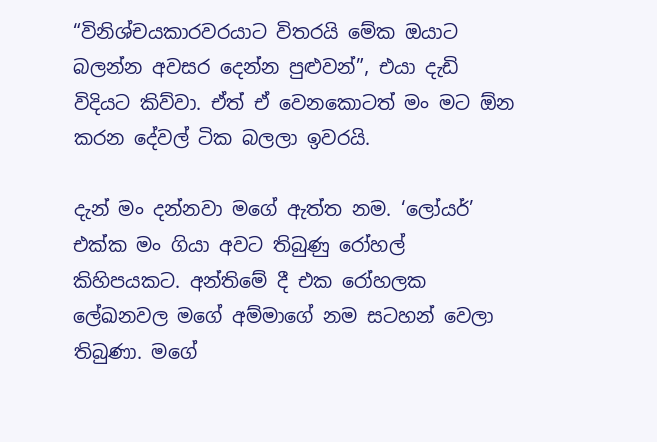“විනිශ්චයකාරවරයාට විතරයි මේක ඔයාට බලන්න අවසර දෙන්න පුළුවන්”, එයා දැඩි විදියට කිව්වා. ඒත් ඒ වෙනකොටත් මං මට ඕන කරන දේවල් ටික බලලා ඉවරයි.

දැන් මං දන්නවා මගේ ඇත්ත නම. ‘ලෝයර්’ එක්ක මං ගියා අවට තිබුණු රෝහල් කිහිපයකට. අන්තිමේ දී එක රෝහලක ලේඛනවල මගේ අම්මාගේ නම සටහන් වෙලා තිබුණා. මගේ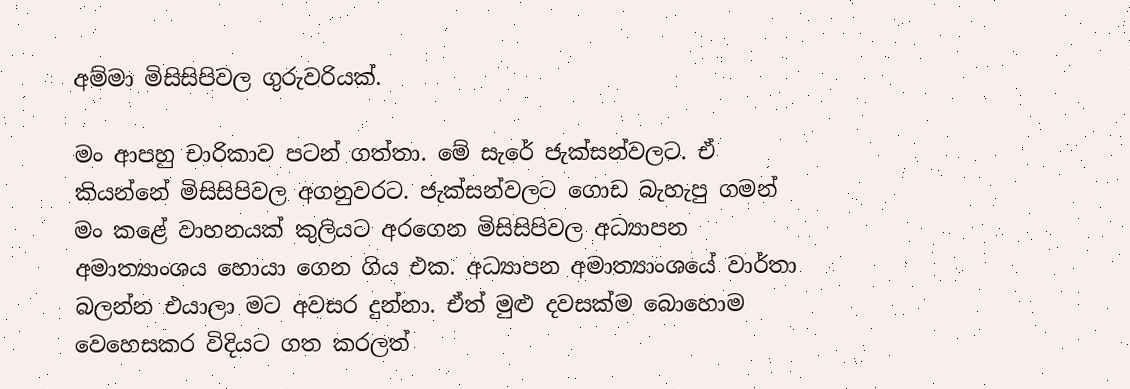අම්මා මිසිසිපිවල ගුරුවරියක්.

මං ආපහු චාරිකාව පටන් ගත්තා. මේ සැරේ ජැක්සන්වලට. ඒ කියන්නේ මිසිසිපිවල අගනුවරට. ජැක්සන්වලට ගොඩ බැහැපු ගමන් මං කළේ වාහනයක් කුලියට අරගෙන මිසිසිපිවල අධ්‍යාපන අමාත්‍යාංශය හොයා ගෙන ගිය එක. අධ්‍යාපන අමාත්‍යාංශයේ වාර්තා බලන්න එයාලා මට අවසර දුන්නා. ඒත් මුළු දවසක්ම බොහොම වෙහෙසකර විදියට ගත කරලත්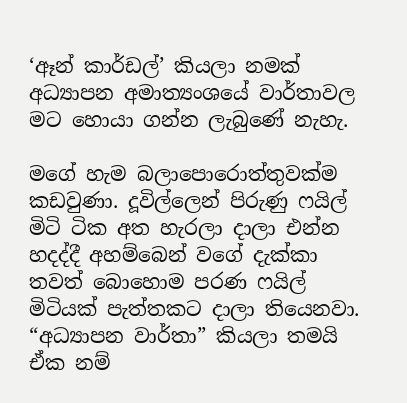‘ඈන් කාර්ඩල්’ කියලා නමක් අධ්‍යාපන අමාත්‍යංශයේ වාර්තාවල මට හොයා ගන්න ලැබුණේ නැහැ.

මගේ හැම බලාපොරොත්තුවක්ම කඩවුණා. දූවිල්ලෙන් පිරුණු ෆයිල් මිටි ටික අත හැරලා දාලා එන්න හදද්දී අහම්බෙන් වගේ දැක්කා තවත් බොහොම පරණ ෆයිල් මිටියක් පැත්තකට දාලා තියෙනවා. “අධ්‍යාපන වාර්තා” කියලා තමයි ඒක නම්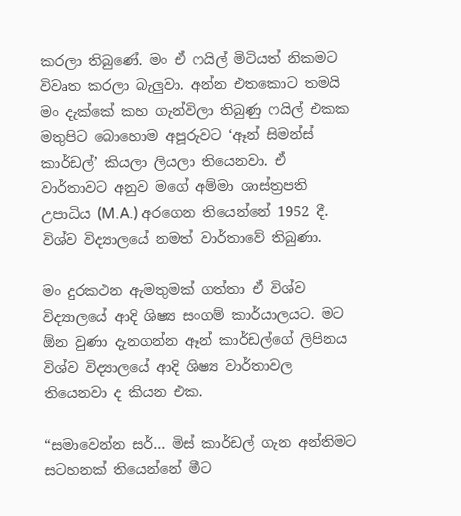කරලා තිබුණේ. මං ඒ ෆයිල් මිටියත් නිකමට විවෘත කරලා බැලුවා. අන්න එතකොට තමයි මං දැක්කේ කහ ගැන්විලා තිබුණු ෆයිල් එකක මතුපිට බොහොම අපූරුවට ‘ඈන් සිමන්ස් කාර්ඩල්’ කියලා ලියලා තියෙනවා. ඒ වාර්තාවට අනුව මගේ අම්මා ශාස්ත්‍රපති උපාධිය (M.A.) අරගෙන තියෙන්නේ 1952 දී. විශ්ව විද්‍යාලයේ නමත් වාර්තාවේ තිබුණා.

මං දුරකථන ඇමතුමක් ගත්තා ඒ විශ්ව විද්‍යාලයේ ආදි ශිෂ්‍ය සංගම් කාර්යාලයට. මට ඕන වුණා දැනගන්න ඈන් කාර්ඩල්ගේ ලිපිනය විශ්ව විද්‍යාලයේ ආදි ශිෂ්‍ය වාර්තාවල තියෙනවා ද කියන එක.

“සමාවෙන්න සර්… මිස් කාර්ඩල් ගැන අන්තිමට සටහනක් තියෙන්නේ මීට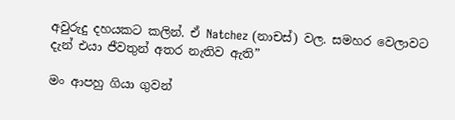අවුරුදු දහයකට කලින්. ඒ Natchez (නාචස්) වල. සමහර වෙලාවට දැන් එයා ජීවතුන් අතර නැතිව ඇති”

මං ආපහු ගියා ගුවන්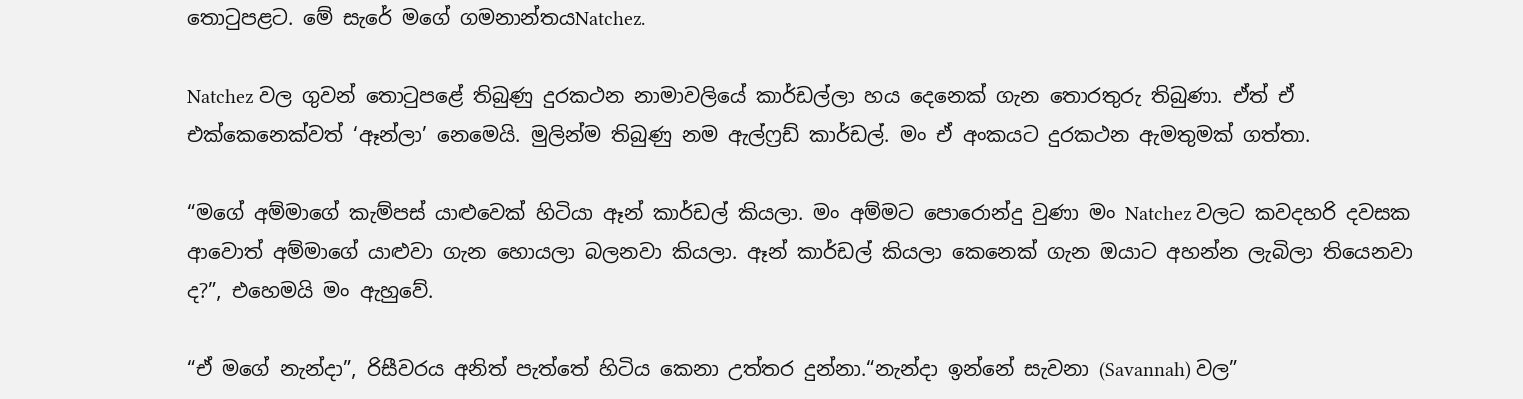තොටුපළට. මේ සැරේ මගේ ගමනාන්තයNatchez.

Natchez වල ගුවන් තොටුපළේ තිබුණු දුරකථන නාමාවලියේ කාර්ඩල්ලා හය දෙනෙක් ගැන තොරතුරු තිබුණා. ඒත් ඒ එක්කෙනෙක්වත් ‘ඈන්ලා’ නෙමෙයි. මුලින්ම තිබුණු නම ඇල්ෆ්‍රඩ් කාර්ඩල්. මං ඒ අංකයට දුරකථන ඇමතුමක් ගත්තා.

“මගේ අම්මාගේ කැම්පස් යාළුවෙක් හිටියා ඈන් කාර්ඩල් කියලා. මං අම්මට පොරොන්දු වුණා මං Natchez වලට කවදහරි දවසක ආවොත් අම්මාගේ යාළුවා ගැන හොයලා බලනවා කියලා. ඈන් කාර්ඩල් කියලා කෙනෙක් ගැන ඔයාට අහන්න ලැබිලා තියෙනවා ද?”, එහෙමයි මං ඇහුවේ.

“ඒ මගේ නැන්දා”, රිසීවරය අනිත් පැත්තේ හිටිය කෙනා උත්තර දුන්නා.“නැන්දා ඉන්නේ සැවනා (Savannah) වල”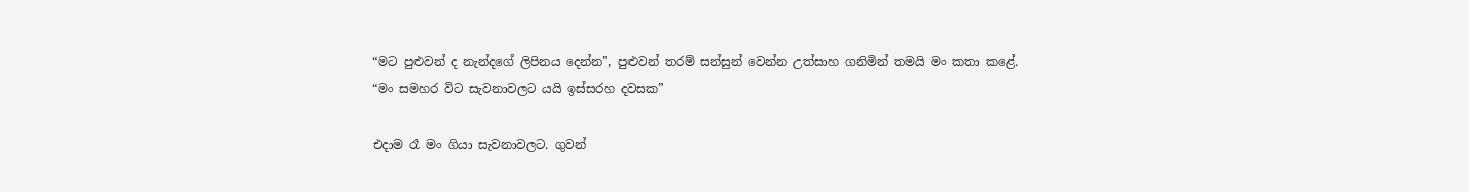“මට පුළුවන් ද නැන්දගේ ලිපිනය දෙන්න”, පුළුවන් තරම් සන්සුන් වෙන්න උත්සාහ ගනිමින් තමයි මං කතා කළේ. “මං සමහර විට සැවනාවලට යයි ඉස්සරහ දවසක”

එදාම රෑ මං ගියා සැවනාවලට. ගුවන්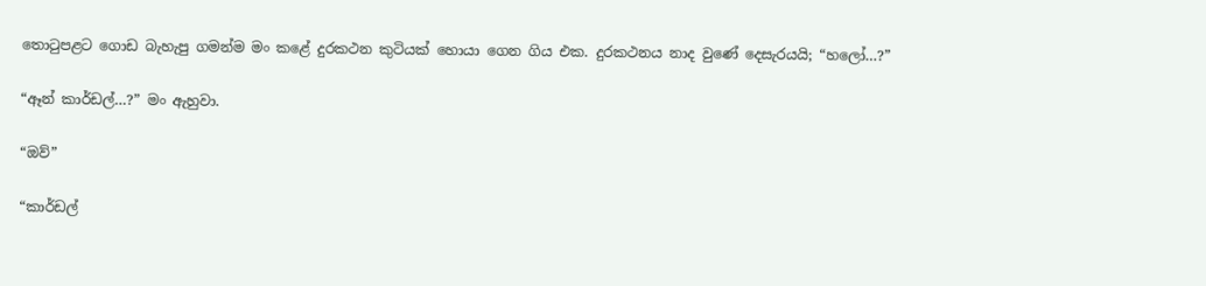තොටුපළට ගොඩ බැහැපු ගමන්ම මං කළේ දුරකථන කුටියක් හොයා ගෙන ගිය එක. දුරකථනය නාද වුණේ දෙසැරයයි; “හලෝ…?”

“ඈන් කාර්ඩල්…?” මං ඇහුවා.

“ඔව්”

“කාර්ඩල්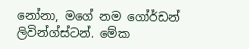නෝනා, මගේ නම ගෝර්ඩන් ලිවින්ග්ස්ටන්. මේක‌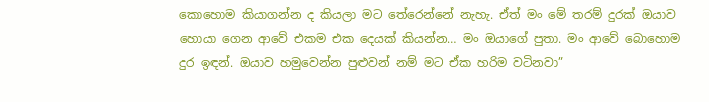කොහොම කියාගන්න ද කියලා මට තේරෙන්නේ නැහැ. ඒත් මං මේ තරම් දුරක් ඔයාව හොයා ගෙන ආවේ එකම එක දෙයක් කියන්න… මං ඔයාගේ පුතා. මං ආවේ බොහොම දුර ඉඳන්. ඔයාව හමුවෙන්න පුළුවන් නම් මට ඒක හරිම වටිනවා”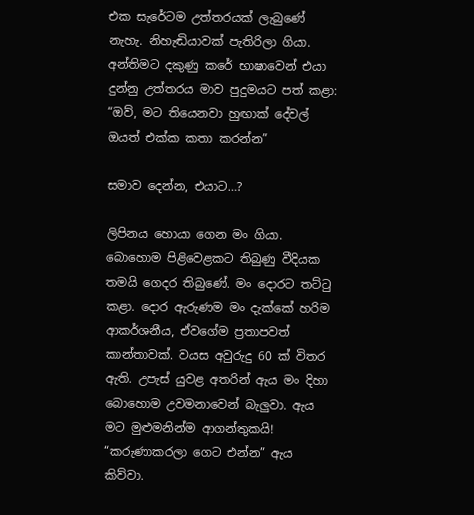එක සැරේටම උත්තරයක් ලැබුණේ නැහැ. නිහැඬියාවක් පැතිරිලා ගියා. අන්තිමට දකුණු කරේ භාෂාවෙන් එයා දුන්නු උත්තරය මාව පුදුමයට පත් කළා: “ඔව්, මට තියෙනවා හුඟාක් දේවල් ඔයත් එක්ක කතා කරන්න”

සමාව දෙන්න, එයාට…?

ලිපිනය හොයා ගෙන මං ගියා. බොහොම පිළිවෙළකට තිබුණු වීදියක තමයි ගෙදර තිබුණේ. මං දොරට තට්ටු කළා. දොර ඇරුණම මං දැක්කේ හරිම ආකර්ශනීය, ඒවගේම ප්‍රතාපවත් කාන්තාවක්. වයස අවුරුදු 60 ක් විතර ඇති. උපැස් යුවළ අතරින් ඇය මං දිහා බොහොම උවමනාවෙන් බැලුවා. ඇය මට මුළුමනින්ම ආගන්තුකයි! “කරුණාකරලා ගෙට එන්න” ඇය කිව්වා.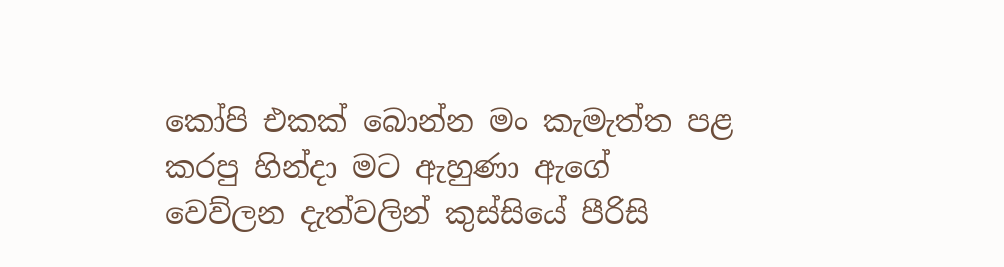කෝපි එකක් බොන්න මං කැමැත්ත පළ කරපු හින්දා මට ඇහුණා ඇගේ වෙව්ලන දැත්වලින් කුස්සියේ පීරිසි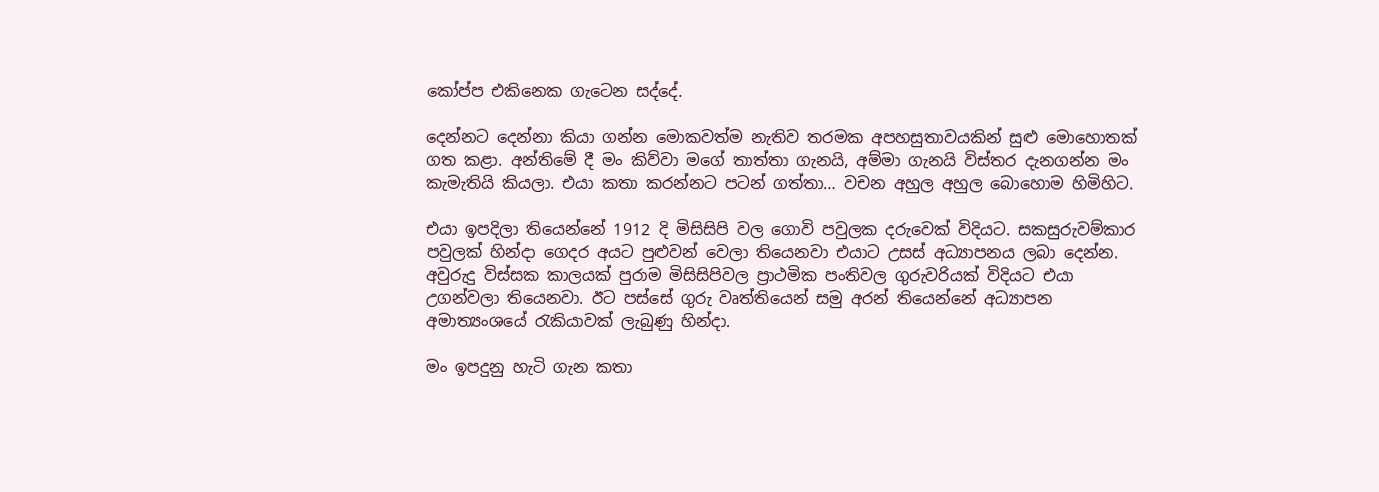කෝප්ප එකිනෙක ගැටෙන සද්දේ.

දෙන්නට දෙන්නා කියා ගන්න මොකවත්ම නැතිව තරමක අපහසුතාවයකින් සුළු මොහොතක් ගත කළා. අන්තිමේ දී මං කිව්වා මගේ තාත්තා ගැනයි, අම්මා ගැනයි විස්තර දැනගන්න මං කැමැතියි කියලා. එයා කතා කරන්නට පටන් ගත්තා… වචන අහුල අහුල බොහොම හිමිහිට.

එයා ඉපදිලා තියෙන්නේ 1912 දි මිසිසිපි වල ගොවි පවුලක දරුවෙක් විදියට. සකසුරුවම්කාර පවුලක් හින්දා ගෙදර අයට පුළුවන් වෙලා තියෙනවා එයාට උසස් අධ්‍යාපනය ලබා දෙන්න. අවුරුදු විස්සක කාලයක් පුරාම මිසිසිපිවල ප්‍රාථමික පංතිවල ගුරුවරියක් විදියට එයා උගන්වලා තියෙනවා. ඊට පස්සේ ගුරු වෘත්තියෙන් සමු අරන් තියෙන්නේ අධ්‍යාපන අමාත්‍යංශයේ රැකියාවක් ලැබුණු හින්දා.

මං ඉපදුනු හැටි ගැන කතා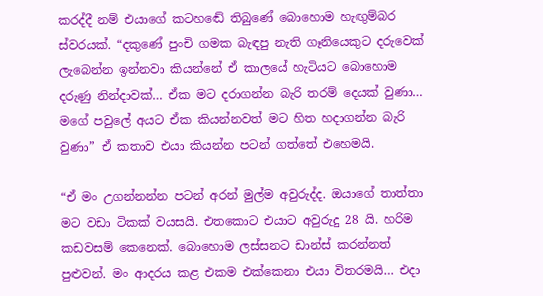කරද්දී නම් එයාගේ කටහඬේ තිබුණේ බොහොම හැඟුම්බර ස්වරයක්. “දකුණේ පුංචි ගමක බැඳපු නැති ගෑනියෙකුට දරුවෙක් ලැබෙන්න ඉන්නවා කියන්නේ ඒ කාලයේ හැටියට බොහොම දරුණු නින්දාවක්… ඒක මට දරාගන්න බැරි තරම් දෙයක් වුණා… මගේ පවුලේ අයට ඒක කියන්නවත් මට හිත හදාගන්න බැරි වුණා” ඒ කතාව එයා කියන්න පටන් ගත්තේ එහෙමයි.

“ඒ මං උගන්නන්න පටන් අරන් මුල්ම අවුරුද්ද. ඔයාගේ තාත්තා මට වඩා ටිකක් වයසයි. එතකොට එයාට අවුරුදු 28 යි. හරිම කඩවසම් කෙනෙක්. බොහොම ලස්සනට ඩාන්ස් කරන්නත් පුළුවන්. මං ආදරය කළ එකම එක්කෙනා එයා විතරමයි… එදා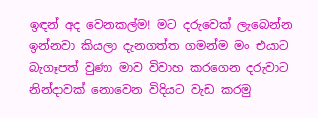ඉඳන් අද වෙනකල්ම! මට දරුවෙක් ලැබෙන්න ඉන්නවා කියලා දැනගත්ත ගමන්ම මං එයාට බැගෑපත් වුණා මාව විවාහ කරගෙන දරුවාට නින්දාවක් නොවෙන විදියට වැඩ කරමු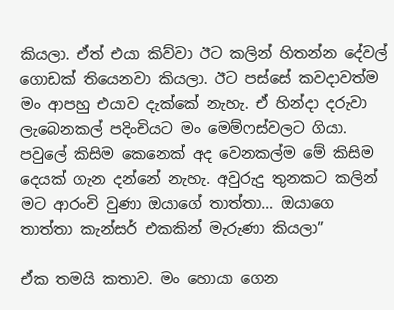කියලා. ඒත් එයා කිව්වා ඊට කලින් හිතන්න දේවල් ගොඩක් තියෙනවා කියලා. ඊට පස්සේ කවදාවත්ම මං ආපහු එයාව දැක්කේ නැහැ. ඒ හින්දා දරුවා ලැබෙනකල් පදිංචියට මං මෙම්ෆස්වලට ගියා. පවුලේ කිසිම කෙනෙක් අද වෙනකල්ම මේ කිසිම දෙයක් ගැන දන්නේ නැහැ. අවුරුදු තුනකට කලින් මට ආරංචි වුණා ඔයාගේ තාත්තා… ඔයාගෙ තාත්තා කැන්සර් එකකින් මැරුණා කියලා”

ඒක තමයි කතාව. මං හොයා ගෙන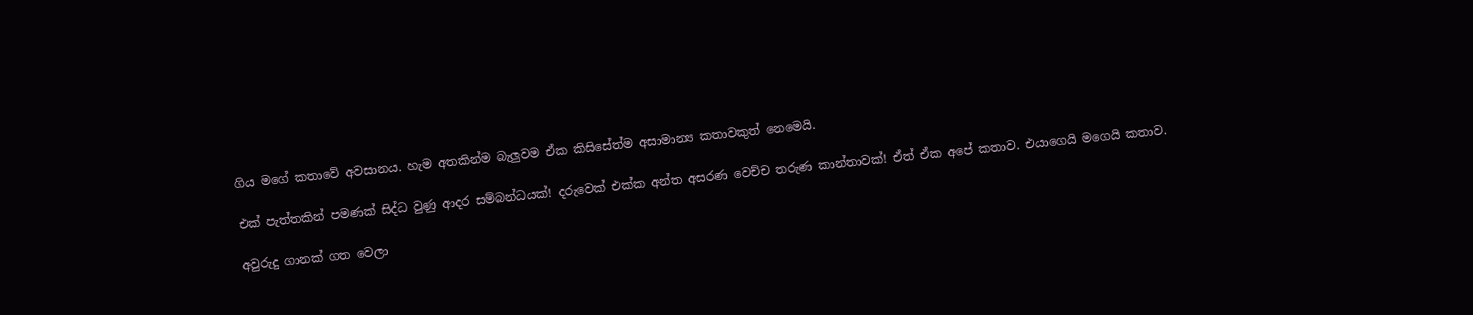ගිය මගේ කතාවේ අවසානය. හැම අතකින්ම බැලුවම ඒක කිසිසේත්ම අසාමාන්‍ය කතාවකුත් නෙමෙයි.

එක් පැත්තකින් පමණක් සිද්ධ වුණු ආදර සම්බන්ධයක්! දරුවෙක් එක්ක අන්ත අසරණ වෙච්ච තරුණ කාන්තාවක්! ඒත් ඒක අපේ කතාව. එයාගෙයි මගෙයි කතාව.

අවුරුදු ගානක් ගත වෙලා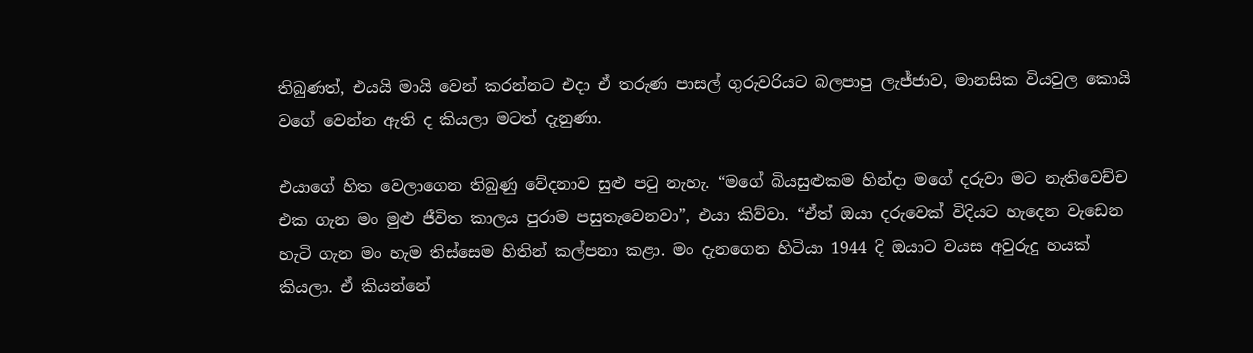තිබුණත්, එයයි මායි වෙන් කරන්නට එදා ඒ තරුණ පාසල් ගුරුවරියට බලපාපු ලැජ්ජාව, මානසික වියවුල කොයි වගේ වෙන්න ඇති ද කියලා මටත් දැනුණා.

එයාගේ හිත වෙලාගෙන තිබුණු වේදනාව සුළු පටු නැහැ. “මගේ බියසුළුකම හින්දා මගේ දරුවා මට නැතිවෙච්ච එක ගැන මං මුළු ජීවිත කාලය පුරාම පසුතැවෙනවා”, එයා කිව්වා. “ඒත් ඔයා දරුවෙක් විදියට හැදෙන වැඩෙන හැටි ගැන මං හැම තිස්සෙම හිතින් කල්පනා කළා. මං දැනගෙන හිටියා 1944 දි ඔයාට වයස අවුරුදු හයක් කියලා. ඒ කියන්නේ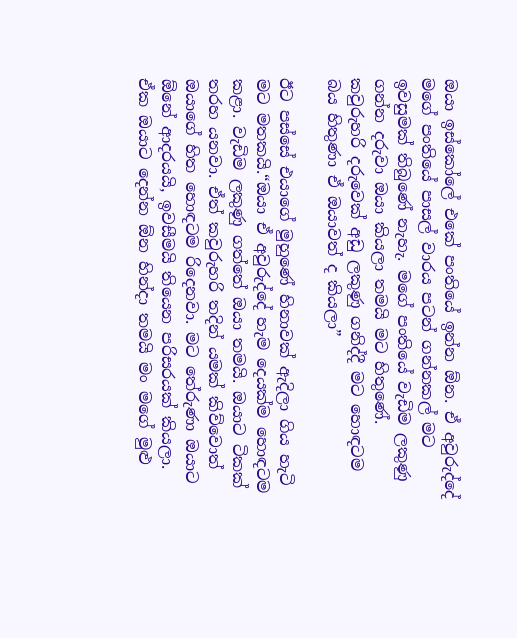ඔයා ඉස්කෝලේ එකේ පංතියේ ඉන්න ඕන. ඒ අවුරුද්දේ මගේ පංතියේ පාසල් වාරය පටන් ගන්නකල් මට ඉවසුමක් තිබුණේ නැහැ. මගේ පංතියේ වැඩිම ලකුණු ගන්න දරුවා ඔයා කියලා තමයි මට හිතුණේ. කවුරුහරි දරුවෙක් අඩු ලකුණු ගනිද්දී මට හොඳටම බය හිතුණා ඒ ඔයාවත් ද කියලා”

ඊට පස්සේ එයාගේ මුහුණේ හිනාවක් ඇදිලා ගිය හැටි මට මතකයි.“ඔයා ඒ අවුරුද්දේ හැම දෙයක්ම හොඳටම කළා. වැඩිම ලකුණු ගත්තේ ඔයා තමයි. ඔයාට ටිකක් තරහ යනවා. ඒත් කවුරුහරි තදින් යමක් කිව්වොත් ඔයාගේ හිත හොඳටම රිදෙනවා. මට තේරුණා ඔයාට ඕනේ ආදරයයි, ඉවසීමයි තියෙන පරිසරයක් කියලා. ඒක ඔයාට දෙන්න ඕන හින්දා තමයි මං මගේ මුළු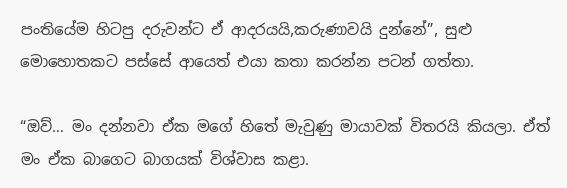පංතියේම හිටපු දරුවන්ට ඒ ආදරයයි,කරුණාවයි දුන්නේ”, සුළු මොහොතකට පස්සේ ආයෙත් එයා කතා කරන්න පටන් ගත්තා.

“ඔව්… මං දන්නවා ඒක මගේ හිතේ මැවුණු මායාවක් විතරයි කියලා. ඒත් මං ඒක බාගෙට බාගයක් විශ්වාස කළා.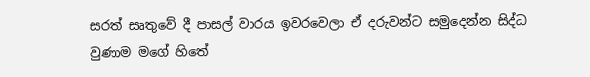සරත් සෘතුවේ දී පාසල් වාරය ඉවරවෙලා ඒ දරුවන්ට සමුදෙන්න සිද්ධ වුණාම මගේ හිතේ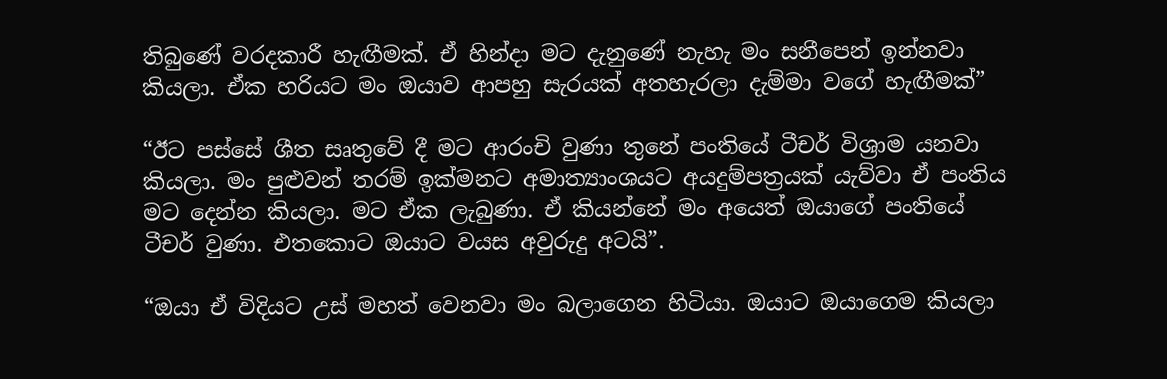තිබුණේ වරදකාරී හැඟීමක්. ඒ හින්දා මට දැනුණේ නැහැ මං සනීපෙන් ඉන්නවා කියලා. ඒක හරියට මං ඔයාව ආපහු සැරයක් අතහැරලා දැම්මා වගේ හැඟීමක්”

“ඊට පස්සේ ශීත සෘතුවේ දී මට ආරංචි වුණා තුනේ පංතියේ ටීචර් විශ්‍රාම යනවා කියලා. මං පුළුවන් තරම් ඉක්මනට අමාත්‍යාංශයට අයදුම්පත්‍රයක් යැව්වා ඒ පංතිය මට දෙන්න කියලා. මට ඒක ලැබුණා. ඒ කියන්නේ මං අයෙත් ඔයාගේ පංතියේ ටීචර් වුණා. එතකොට ඔයාට වයස අවුරුදු අටයි”.

“ඔයා ඒ විදියට උස් මහත් වෙනවා මං බලාගෙන හිටියා. ඔයාට ඔයාගෙම කියලා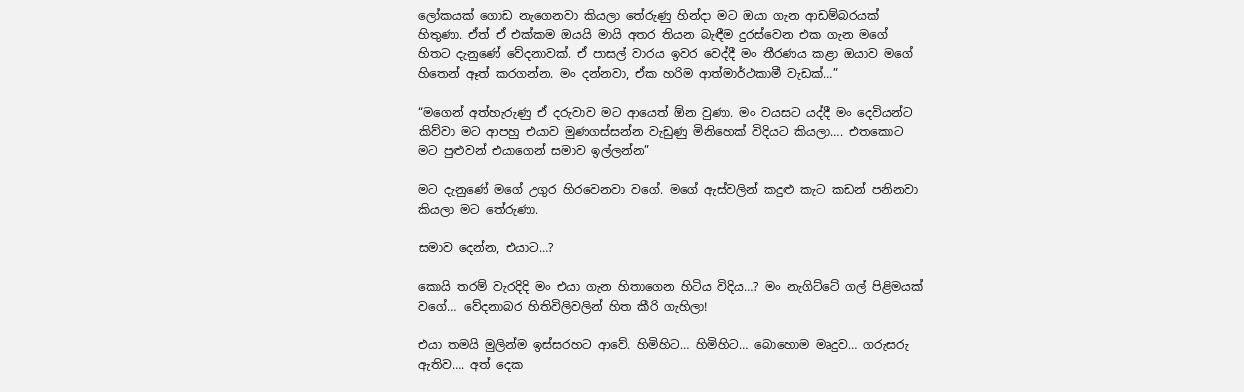ලෝකයක් ගොඩ නැගෙනවා කියලා තේරුණු හින්දා මට ඔයා ගැන ආඩම්බරයක් හිතුණා. ඒත් ඒ එක්කම ඔයයි මායි අතර තියන බැඳීම දුරස්වෙන එක ගැන මගේ හිතට දැනුණේ වේදනාවක්. ඒ පාසල් වාරය ඉවර වෙද්දී මං තීරණය කළා ඔයාව මගේ හිතෙන් ඈත් කරගන්න. මං දන්නවා, ඒක හරිම ආත්මාර්ථකාමී වැඩක්…”

“මගෙන් අත්හැරුණු ඒ දරුවාව මට ආයෙත් ඕන වුණා. මං වයසට යද්දී මං දෙවියන්ට කිව්වා මට ආපහු එයාව මුණගස්සන්න වැඩුණු මිනිහෙක් විදියට කියලා…. එතකොට මට පුළුවන් එයාගෙන් සමාව ඉල්ලන්න”

මට දැනුණේ මගේ උගුර හිරවෙනවා වගේ. මගේ ඇස්වලින් කදුළු කැට කඩන් පනිනවා කියලා මට තේරුණා.

සමාව දෙන්න, එයාට…?

කොයි තරම් වැරදිදි මං එයා ගැන හිතාගෙන හිටිය විදිය…? මං නැගිට්ටේ ගල් පිළිමයක් වගේ… වේදනාබර හිතිවිලිවලින් හිත කීරි ගැහිලා!

එයා තමයි මුලින්ම ඉස්සරහට ආවේ. හිමිහිට… හිමිහිට… බොහොම මෘදුව… ගරුසරු ඇතිව…. අත් දෙක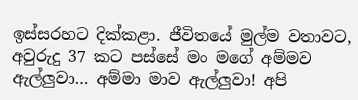ඉස්සරහට දික්කළා. ජීවිතයේ මුල්ම වතාවට, අවුරුදු 37 කට පස්සේ මං මගේ අම්මව ඇල්ලුවා… අම්මා මාව ඇල්ලුවා! අපි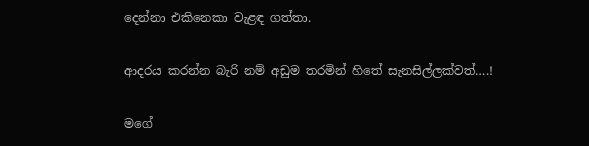දෙන්නා එකිනෙකා වැළඳ ගත්තා.

ආදරය කරන්න බැරි නම් අඩුම තරමින් හිතේ සැනසිල්ලක්වත්….!

මගේ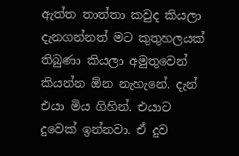ඇත්ත තාත්තා කවුද කියලා දැනගන්නත් මට කුතුහලයක් තිබුණා කියලා අමුතුවෙන් කියන්න ඕන නැහැනේ. දැන් එයා මිය ගිහින්. එයාට දුවෙක් ඉන්නවා. ඒ දුව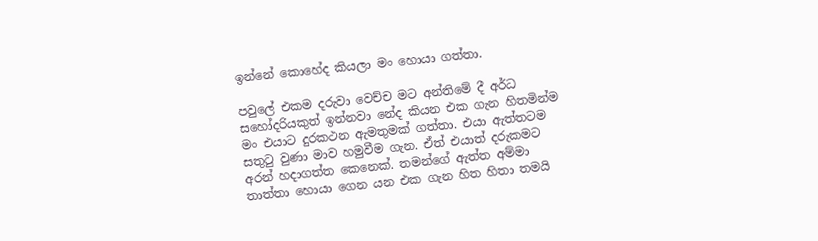ඉන්නේ කොහේද කියලා මං හොයා ගත්තා.

පවුලේ එකම දරුවා වෙච්ච මට අන්තිමේ දී අර්ධ සහෝදරියකුත් ඉන්නවා නේද කියන එක ගැන හිතමින්ම මං එයාට දුරකථන ඇමතුමක් ගත්තා. එයා ඇත්තටම සතුටු වුණා මාව හමුවීම ගැන. ඒත් එයාත් දරුකමට අරන් හදාගත්ත කෙනෙක්. තමන්ගේ ඇත්ත අම්මා තාත්තා හොයා ගෙන යන එක ගැන හිත හිතා තමයි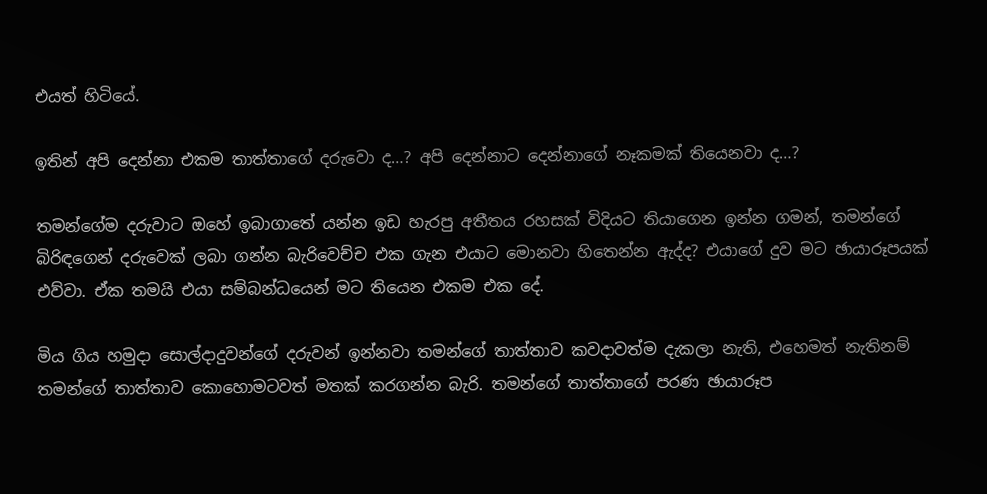එයත් හිටියේ.

ඉතින් අපි දෙන්නා එකම තාත්තාගේ දරුවො ද…? අපි දෙන්නාට දෙන්නාගේ නෑකමක් තියෙනවා ද…?

තමන්ගේම දරුවාට ඔහේ ඉබාගාතේ යන්න ඉඩ හැරපු අතීතය රහසක් විදියට තියාගෙන ඉන්න ගමන්, තමන්ගේ බිරිඳගෙන් දරුවෙක් ලබා ගන්න බැරිවෙච්ච එක ගැන එයාට මොනවා හිතෙන්න ඇද්ද? එයාගේ දුව මට ඡායාරූපයක් එව්වා. ඒක තමයි එයා සම්බන්ධයෙන් මට තියෙන එකම එක දේ.

මිය ගිය හමුදා සොල්දාදුවන්ගේ දරුවන් ඉන්නවා තමන්ගේ තාත්තාව කවදාවත්ම දැකලා නැති, එහෙමත් නැතිනම් තමන්ගේ තාත්තාව කොහොමටවත් මතක් කරගන්න බැරි. තමන්ගේ තාත්තාගේ පරණ ඡායාරූප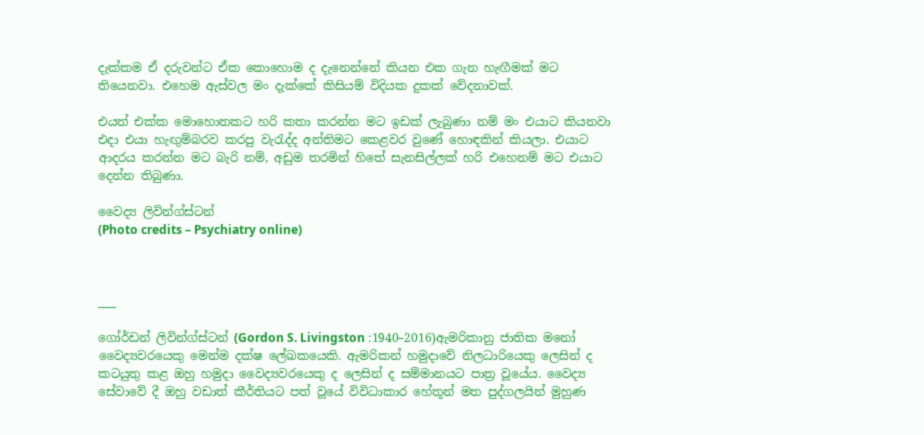දැක්කම ඒ දරුවන්ට ඒක කොහොම ද දැනෙන්නේ කියන එක ගැන හැඟීමක් මට තියෙනවා. එහෙම ඇස්වල මං දැක්කේ කිසියම් විදියක දුකක් වේදනාවක්.

එයත් එක්ක මොහොතකට හරි කතා කරන්න මට ඉඩක් ලැබුණා නම් මං එයාට කියනවා එදා එයා හැඟුම්බරව කරපු වැරැද්ද අන්තිමට කෙළවර වුණේ හොඳකින් කියලා. එයාට ආදරය කරන්න මට බැරි නම්, අඩුම තරමින් හිතේ සැනසිල්ලක් හරි එහෙනම් මට එයාට දෙන්න තිබුණා.

වෛද්‍ය ලිවින්ග්ස්ටන්
(Photo credits – Psychiatry online)



___

ගෝර්ඩන් ලිවින්ග්ස්ටන් (Gordon S. Livingston :1940–2016)ඇමරිකානු ජාතික මනෝ වෛද්‍යවරයෙකු මෙන්ම දක්ෂ ලේඛකයෙකි. ඇමරිකන් හමුදාවේ නිලධාරියෙකු ලෙසින් ද කටයුතු කළ ඔහු හමුදා වෛද්‍යවරයෙකු ද ලෙසින් ද සම්මානයට පාත්‍ර වූයේය. වෛද්‍ය සේවාවේ දී ඔහු වඩාත් කීර්තියට පත් වූයේ විවිධාකාර හේතූන් මත පුද්ගලයින් මුහුණ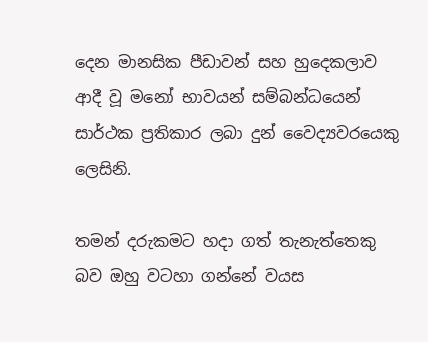දෙන මානසික පීඩාවන් සහ හුදෙකලාව ආදී වූ මනෝ භාවයන් සම්බන්ධයෙන් සාර්ථක ප්‍රතිකාර ලබා දුන් වෛද්‍යවරයෙකු ලෙසිනි.

තමන් දරුකමට හදා ගත් තැනැත්තෙකු බව ඔහු වටහා ගන්නේ වයස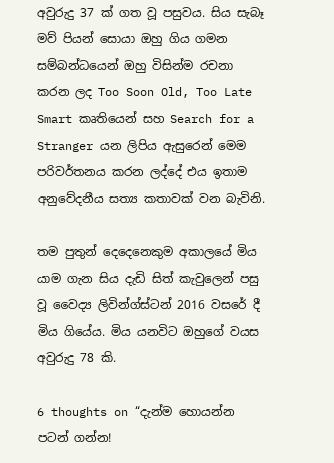අවුරුදු 37 ක් ගත වූ පසුවය. සිය සැබෑ මව් පියන් සොයා ඔහු ගිය ගමන සම්බන්ධයෙන් ඔහු විසින්ම රචනා කරන ලද Too Soon Old, Too Late Smart කෘතියෙන් සහ Search for a Stranger යන ලිපිය ඇසුරෙන් මෙම පරිවර්තනය කරන ලද්දේ එය ඉතාම අනුවේදනීය සත්‍ය කතාවක් වන බැවිනි.

තම පුතුන් දෙදෙනෙකුම අකාලයේ මිය යාම ගැන සිය දැඩි සිත් කැවුලෙන් පසු වූ වෛද්‍ය ලිවින්ග්ස්ටන් 2016 වසරේ දී මිය ගියේය. මිය යනවිට ඔහුගේ වයස අවුරුදු 78 කි.

6 thoughts on “දැන්ම හොයන්න පටන් ගන්න!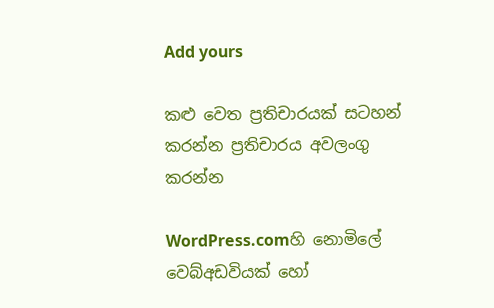Add yours

කළු වෙත ප්‍රතිචාරයක් සටහන් කරන්න ප්‍රතිචාරය අවලංගු කරන්න

WordPress.comහි නොමිලේ වෙබ්අඩවියක් හෝ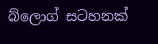බ්ලොග් සටහනක්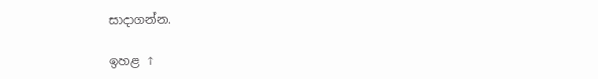සාදාගන්න.

ඉහළ ↑